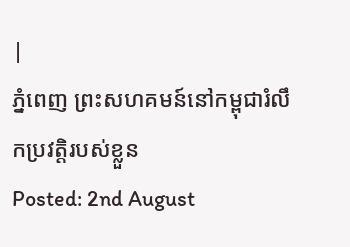|
ភ្នំពេញ ព្រះសហគមន៍នៅកម្ពុជារំលឹកប្រវត្តិរបស់ខ្លួន
Posted: 2nd August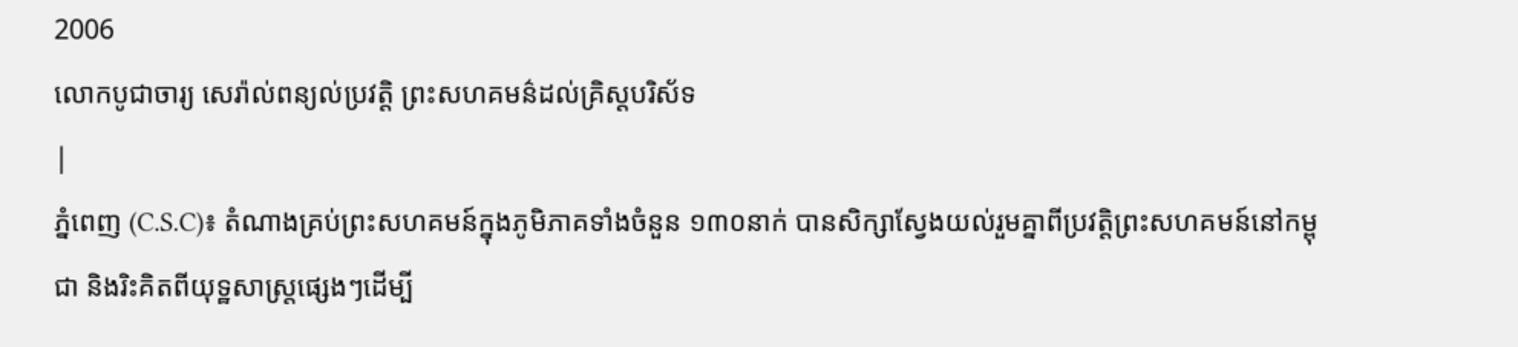2006
លោកបូជាចារ្យ សេរ៉ាល់ពន្យល់ប្រវត្តិ ព្រះសហគមន៌ដល់គ្រិស្តបរិស័ទ
|
ភ្នំពេញ (C.S.C)៖ តំណាងគ្រប់ព្រះសហគមន៍ក្នុងភូមិភាគទាំងចំនួន ១៣០នាក់ បានសិក្សាស្វែងយល់រួមគ្នាពីប្រវត្តិព្រះសហគមន៍នៅកម្ពុជា និងរិះគិតពីយុទ្ឋសាស្ត្រផ្សេងៗដើម្បី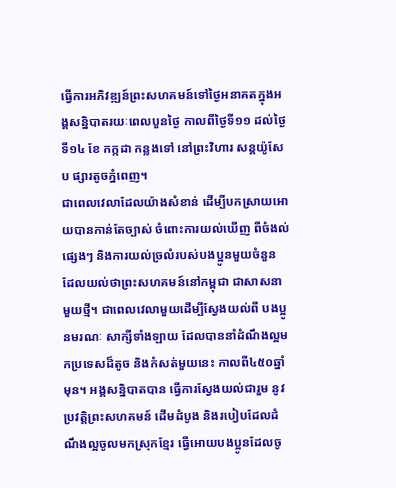ធ្វើការអភិវឌ្ឍន៍ព្រះសហគមន៍ទៅថ្ងៃអនាគតក្នុងអង្គសន្និបាតរយៈពេលបួនថ្ងៃ កាលពីថ្ងៃទី១១ ដល់ថ្ងៃទី១៤ ខែ កក្កដា កន្លងទៅ នៅព្រះវិហារ សន្តយ៉ូសែប ផ្សារតូចភ្នំពេញ។
ជាពេលវេលាដែលយ៉ាងសំខាន់ ដើម្បីបកស្រាយអោយបានកាន់តែច្បាស់ ចំពោះការយល់ឃើញ ពីចំងល់ផ្សេងៗ និងការយល់ច្រលំរបស់បងប្អូនមួយចំនួន ដែលយល់ថាព្រះសហគមន៍នៅកម្ពុជា ជាសាសនាមួយថ្មី។ ជាពេលវេលាមួយដើម្បីស្វែងយល់ពី បងប្អូនមរណៈ សាក្សីទាំងឡាយ ដែលបាននាំដំណឹងល្អមកប្រទេសដ៏តូច និងកំសត់មួយនេះ កាលពី៤៥០ឆ្នាំមុន។ អង្គសន្និបាតបាន ធ្វើការស្វែងយល់ជារួម នូវប្រវត្តិព្រះសហគមន៍ ដើមដំបូង និងរបៀបដែលដំណឹងល្អចូលមកស្រុកខ្មែរ ធ្វើអោយបងប្អូនដែលចូ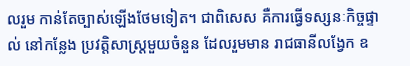លរួម កាន់តែច្បាស់ឡើងថែមទៀត។ ជាពិសេស គឺការធ្វើទស្សនៈកិច្ចផ្ទាល់ នៅកន្លែង ប្រវត្តិសាស្ត្រមួយចំនួន ដែលរួមមាន រាជធានីលង្វែក ឧ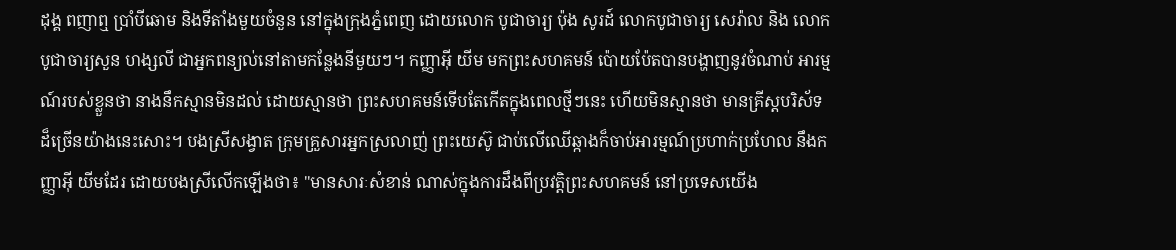ដុង្គ ពញាឮ ប្រាំបីឆោម និងទីតាំងមួយចំនួន នៅក្នុងក្រុងភ្នំពេញ ដោយលោក បូជាចារ្យ ប៉ុង សូរដ៍ លោកបូជាចារ្យ សេរ៉ាល និង លោកបូជាចារ្យសួន ហង្សលី ជាអ្នកពន្យល់នៅតាមកន្លែងនីមួយៗ។ កញ្ញាអ៊ី យីម មកព្រះសហគមន៍ ប៉ោយប៉ែតបានបង្ហាញនូវចំណាប់ អារម្មណ៍របស់ខ្លួនថា នាងនឹកស្មានមិនដល់ ដោយស្មានថា ព្រះសហគមន៍ទើបតែកើតក្នុងពេលថ្មីៗនេះ ហើយមិនស្មានថា មានគ្រីស្តបរិស័ទដ៏ច្រើនយ៉ាងនេះសោះ។ បងស្រីសង្វាត ក្រុមគ្រួសារអ្នកស្រលាញ់ ព្រះយេស៊ូ ជាប់លើឈើឆ្កាងក៏ចាប់អារម្មណ៍ប្រហាក់ប្រហែល នឹងកញ្ញាអ៊ី យីមដែរ ដោយបងស្រីលើកឡើងថា៖ "មានសារៈសំខាន់ ណាស់ក្នុងការដឹងពីប្រវត្តិព្រះសហគមន៍ នៅប្រទេសយើង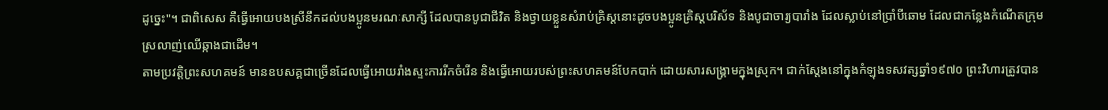ដូច្នេះ"។ ជាពិសេស គឺធ្វើអោយបងស្រីនឹកដល់បងប្អូនមរណៈសាក្សី ដែលបានបូជាជីវិត និងថ្វាយខ្លួនសំរាប់គ្រិស្តនោះដូចបងប្អូនគ្រិស្តបរិស័ទ និងបូជាចារ្យបារាំង ដែលស្លាប់នៅប្រាំបីឆោម ដែលជាកន្លែងកំណើតក្រុមស្រលាញ់ឈើឆ្កាងជាដើម។
តាមប្រវត្តិព្រះសហគមន៍ មានឧបសគ្គជាច្រើនដែលធ្វើអោយរាំងស្ទះការរីកចំរើន និងធ្វើអោយរបស់ព្រះសហគមន៍បែកបាក់ ដោយសារសង្គ្រាមក្នុងស្រុក។ ជាក់ស្តែងនៅក្នុងកំឡុងទសវត្សឆ្នាំ១៩៧០ ព្រះវិហារត្រូវបាន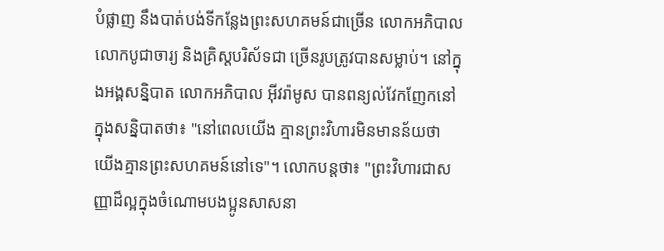បំផ្លាញ នឹងបាត់បង់ទីកន្លែងព្រះសហគមន៍ជាច្រើន លោកអភិបាល លោកបូជាចារ្យ និងគ្រិស្តបរិស័ទជា ច្រើនរូបត្រូវបានសម្លាប់។ នៅក្នុងអង្គសន្និបាត លោកអភិបាល អ៊ីវរ៉ាមូស បានពន្យល់វែកញែកនៅក្នុងសន្និបាតថា៖ "នៅពេលយើង គ្មានព្រះវិហារមិនមានន័យថា យើងគ្មានព្រះសហគមន៍នៅទេ"។ លោកបន្តថា៖ "ព្រះវិហារជាសញ្ញាដ៏ល្អក្នុងចំណោមបងប្អូនសាសនា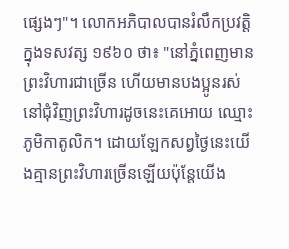ផ្សេងៗ"។ លោកអភិបាលបានរំលឹកប្រវត្តិក្នុងទសវត្ស ១៩៦០ ថា៖ "នៅភ្នំពេញមានព្រះវិហារជាច្រើន ហើយមានបងប្អូនរស់នៅជុំវិញព្រះវិហារដូចនេះគេអោយ ឈ្មោះភូមិកាតូលិក។ ដោយឡែកសព្វថ្ងៃនេះយើងគ្មានព្រះវិហារច្រើនឡើយប៉ុន្តែយើង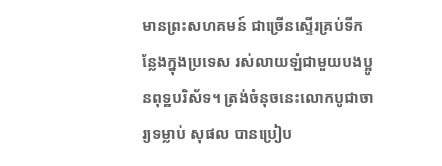មានព្រះសហគមន៍ ជាច្រើនស្ទើរគ្រប់ទីកន្លែងក្នុងប្រទេស រស់លាយឡំជាមួយបងប្អូនពុទ្ឋបរិស័ទ។ ត្រង់ចំនុចនេះលោកបូជាចារ្យទម្លាប់ សុផល បានប្រៀប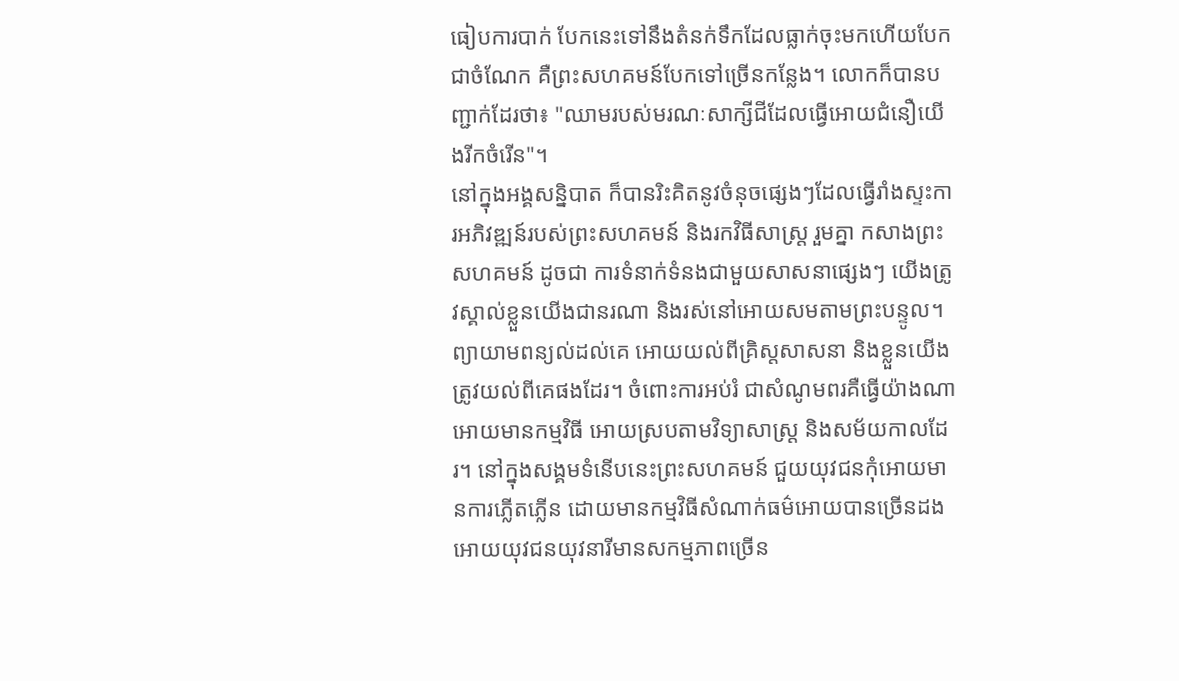ធៀបការបាក់ បែកនេះទៅនឹងតំនក់ទឹកដែលធ្លាក់ចុះមកហើយបែកជាចំណែក គឺព្រះសហគមន៍បែកទៅច្រើនកន្លែង។ លោកក៏បានបញ្ជាក់ដែរថា៖ "ឈាមរបស់មរណៈសាក្សីជីដែលធ្វើអោយជំនឿយើងរីកចំរើន"។
នៅក្នុងអង្គសន្និបាត ក៏បានរិះគិតនូវចំនុចផ្សេងៗដែលធ្វើរាំងស្ទះការអភិវឌ្ឍន៍របស់ព្រះសហគមន៍ និងរកវិធីសាស្ត្រ រួមគ្នា កសាងព្រះសហគមន៍ ដូចជា ការទំនាក់ទំនងជាមួយសាសនាផ្សេងៗ យើងត្រូវស្គាល់ខ្លួនយើងជានរណា និងរស់នៅអោយសមតាមព្រះបន្ទូល។ ព្យាយាមពន្យល់ដល់គេ អោយយល់ពីគ្រិស្តសាសនា និងខ្លួនយើងត្រូវយល់ពីគេផងដែរ។ ចំពោះការអប់រំ ជាសំណូមពរគឺធ្វើយ៉ាងណា អោយមានកម្មវិធី អោយស្របតាមវិទ្យាសាស្ត្រ និងសម័យកាលដែរ។ នៅក្នុងសង្គមទំនើបនេះព្រះសហគមន៍ ជួយយុវជនកុំអោយមានការភ្លើតភ្លើន ដោយមានកម្មវិធីសំណាក់ធម៌អោយបានច្រើនដង អោយយុវជនយុវនារីមានសកម្មភាពច្រើន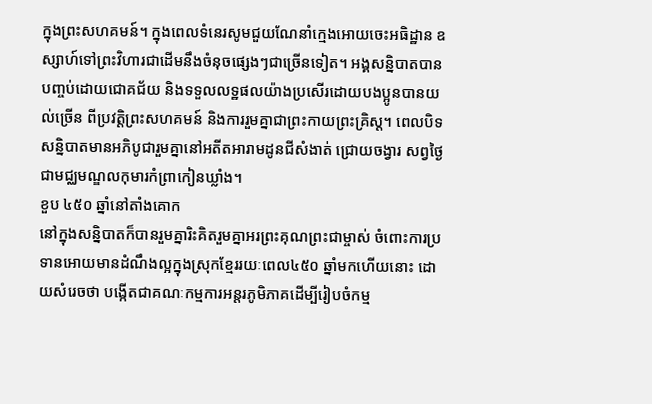ក្នុងព្រះសហគមន៍។ ក្នុងពេលទំនេរសូមជួយណែនាំក្មេងអោយចេះអធិដ្ឋាន ឧស្សាហ៍ទៅព្រះវិហារជាដើមនឹងចំនុចផ្សេងៗជាច្រើនទៀត។ អង្គសន្និបាតបានបញ្ចប់ដោយជោគជ័យ និងទទួលលទ្ឋផលយ៉ាងប្រសើរដោយបងប្អូនបានយល់ច្រើន ពីប្រវត្តិព្រះសហគមន៍ និងការរួមគ្នាជាព្រះកាយព្រះគ្រិស្ត។ ពេលបិទសន្និបាតមានអភិបូជារួមគ្នានៅអតីតអារាមដូនជីសំងាត់ ជ្រោយចង្វារ សព្វថ្ងៃជាមជ្ឈមណ្ឌលកុមារកំព្រាកៀនឃ្លាំង។
ខួប ៤៥០ ឆ្នាំនៅតាំងគោក
នៅក្នុងសន្និបាតក៏បានរួមគ្នារិះគិតរួមគ្នាអរព្រះគុណព្រះជាម្ចាស់ ចំពោះការប្រទានអោយមានដំណឹងល្អក្នុងស្រុកខ្មែររយៈពេល៤៥០ ឆ្នាំមកហើយនោះ ដោយសំរេចថា បង្កើតជាគណៈកម្មការអន្តរភូមិភាគដើម្បីរៀបចំកម្ម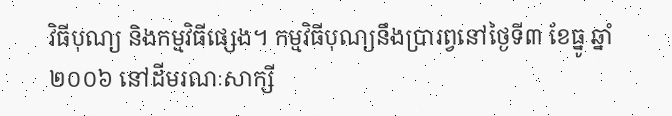វិធីបុណ្យ និងកម្មវិធីផ្សេង។ កម្មវិធីបុណ្យនឹងប្រារព្វនៅថ្ងៃទី៣ ខែធ្នូ ឆ្នាំ២០០៦ នៅដីមរណៈសាក្សី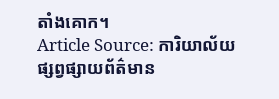តាំងគោក។
Article Source: ការិយាល័យផ្សព្វផ្សាយព័ត៌មាន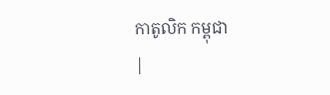កាតូលិក កម្ពុជា
|